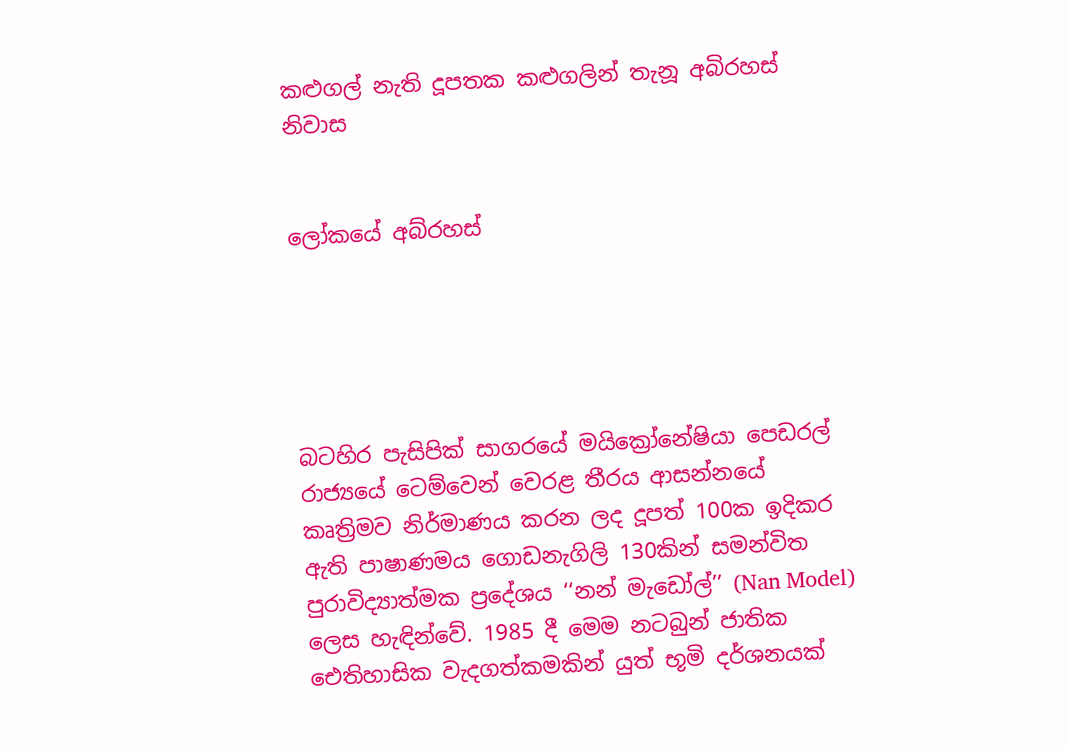කළුගල් නැති දූපතක කළුගලින් තැනූ අබිරහස් නිවාස


ලෝකයේ අබ්රහස්





බටහිර පැසිපික් සාගරයේ මයික්‍රෝනේෂියා පෙඩරල් රාජ්‍යයේ ටෙම්වෙන් වෙරළ තීරය ආසන්නයේ කෘත්‍රිමව නිර්මාණය කරන ලද දූපත් 100ක ඉදිකර ඇති පාෂාණමය ගොඩනැගිලි 130කින් සමන්විත පුරාවිද්‍යාත්මක ප්‍රදේශය ‘‘නන් මැඩෝල්’’ (Nan Model) ලෙස හැඳින්වේ. 1985 දී මෙම නටබුන් ජාතික ඓතිහාසික වැදගත්කමකින් යුත් භූමි දර්ශනයක්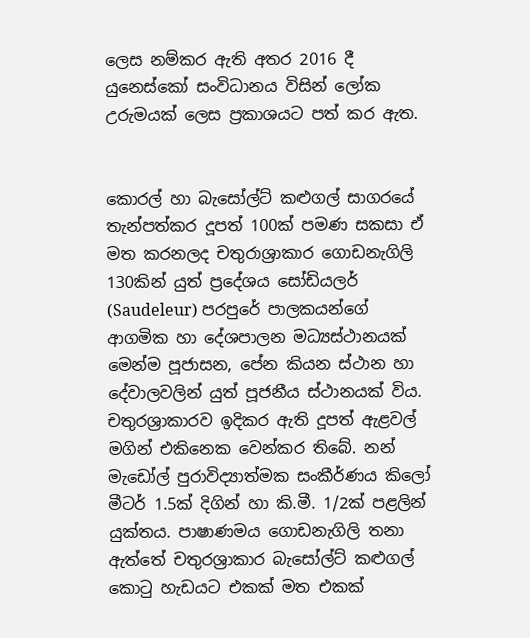ලෙස නම්කර ඇති අතර 2016 දී යුනෙස්කෝ සංවිධානය විසින් ලෝක උරුමයක් ලෙස ප්‍රකාශයට පත් කර ඇත.


කොරල් හා බැසෝල්ට් කළුගල් සාගරයේ තැන්පත්කර දූපත් 100ක් පමණ සකසා ඒ මත කරනලද චතුරාශ්‍රාකාර ගොඩනැගිලි 130කින් යුත් ප්‍රදේශය සෝඩියලර් (Saudeleur) පරපුරේ පාලකයන්ගේ ආගමික හා දේශපාලන මධ්‍යස්ථානයක් මෙන්ම පූජාසන, පේන කියන ස්ථාන හා දේවාලවලින් යුත් පූජනීය ස්ථානයක් විය. චතුරශ්‍රාකාරව ඉදිකර ඇති දූපත් ඇළවල් මගින් එකිනෙක වෙන්කර තිබේ. නන් මැඩෝල් පුරාවිද්‍යාත්මක සංකීර්ණය කිලෝ මීටර් 1.5ක් දිගින් හා කි.මී. 1/2ක් පළලින් යුක්තය. පාෂාණමය ගොඩනැගිලි තනා ඇත්තේ චතුරශ්‍රාකාර බැසෝල්ට් කළුගල් කොටු හැඩයට එකක් මත එකක්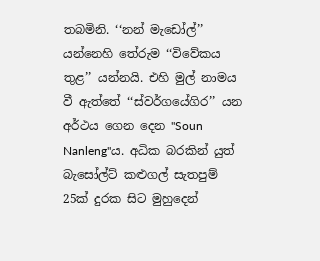තබමිනි. ‘‘නන් මැඩෝල්’’ යන්නෙහි තේරුම ‘‘විවේකය තුළ’’ යන්නයි. එහි මුල් නාමය වී ඇත්තේ ‘‘ස්වර්ගයේගිර’’ යන අර්ථය ගෙන දෙන "Soun Nanleng"ය. අධික බරකින් යුත් බැසෝල්ට් කළුගල් සැතපුම් 25ක් දුරක සිට මුහුදෙන්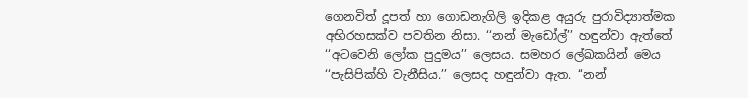ගෙනවිත් දූපත් හා ගොඩනැගිලි ඉදිකළ අයුරු පුරාවිද්‍යාත්මක අභිරහසක්ව පවතින නිසා. ‘‘නන් මැඩෝල්’’ හඳුන්වා ඇත්තේ ‘‘අටවෙනි ලෝක පුදුමය’’ ලෙසය. සමහර ලේඛකයින් මෙය ‘‘පැසිපික්හි වැනීසිය.’’ ලෙසද හඳුන්වා ඇත. ‘‘නන්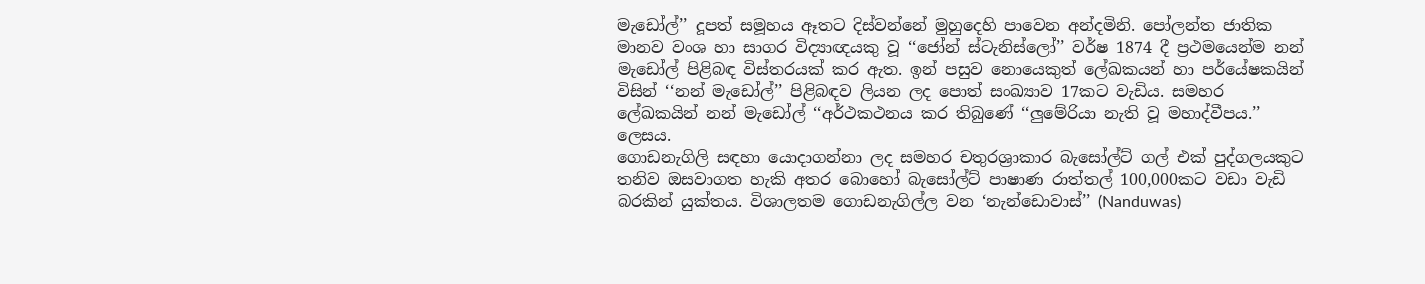මැඩෝල්’’ දූපත් සමූහය ඈතට දිස්වන්නේ මුහුදෙහි පාවෙන අන්දමිනි. පෝලන්ත ජාතික මානව වංශ හා සාගර විද්‍යාඥයකු වූ ‘‘ජෝන් ස්ටැනිස්ලෝ’’ වර්ෂ 1874 දී ප්‍රථමයෙන්ම නන් මැඩෝල් පිළිබඳ විස්තරයක් කර ඇත. ඉන් පසුව නොයෙකුත් ලේඛකයන් හා පර්යේෂකයින් විසින් ‘‘නන් මැඩෝල්’’ පිළිබඳව ලියන ලද පොත් සංඛ්‍යාව 17කට වැඩිය. සමහර ලේඛකයින් නන් මැඩෝල් ‘‘අර්ථකථනය කර තිබුණේ ‘‘ලුමේරියා නැති වූ මහාද්වීපය.’’ ලෙසය.
ගොඩනැගිලි සඳහා යොදාගන්නා ලද සමහර චතුරශ්‍රාකාර බැසෝල්ට් ගල් එක් පුද්ගලයකුට තනිව ඔසවාගත හැකි අතර බොහෝ බැසෝල්ට් පාෂාණ රාත්තල් 100,000කට වඩා වැඩි බරකින් යුක්තය. විශාලතම ගොඩනැගිල්ල වන ‘නැන්ඩොවාස්’’ (Nanduwas)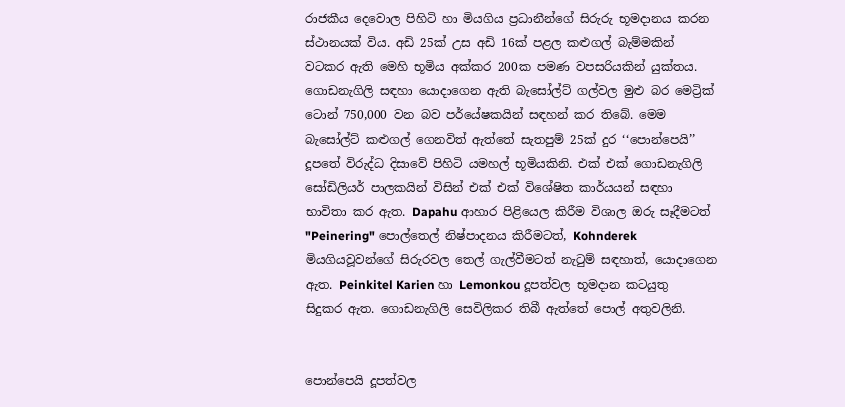රාජකීය දෙවොල පිහිටි හා මියගිය ප්‍රධානීන්ගේ සිරුරු භූමදානය කරන ස්ථානයක් විය. අඩි 25ක් උස අඩි 16ක් පළල කළුගල් බැම්මකින් වටකර ඇති මෙහි භූමිය අක්කර 200ක පමණ වපසරියකින් යුක්තය. ගොඩනැගිලි සඳහා යොදාගෙන ඇති බැසෝල්ට් ගල්වල මුළු බර මෙට්‍රික් ටොන් 750,000 වන බව පර්යේෂකයින් සඳහන් කර තිබේ. මෙම බැසෝල්ට් කළුගල් ගෙනවිත් ඇත්තේ සැතපුම් 25ක් දුර ‘‘පොන්පෙයි’’ දූපතේ විරුද්ධ දිසාවේ පිහිටි යමහල් භූමියකිනි. එක් එක් ගොඩනැගිලි සෝඩිලියර් පාලකයින් විසින් එක් එක් විශේෂිත කාර්යයන් සඳහා භාවිතා කර ඇත. Dapahu ආහාර පිළියෙල කිරීම විශාල ඔරු සෑදීමටත් "Peinering" පොල්තෙල් නිෂ්පාදනය කිරීමටත්, Kohnderek මියගියවූවන්ගේ සිරුරවල තෙල් ගැල්වීමටත් නැටුම් සඳහාත්, යොදාගෙන ඇත. Peinkitel Karien හා Lemonkou දූපත්වල භූමදාන කටයුතු සිදුකර ඇත. ගොඩනැගිලි සෙවිලිකර තිබී ඇත්තේ පොල් අතුවලිනි.


පොන්පෙයි දූපත්වල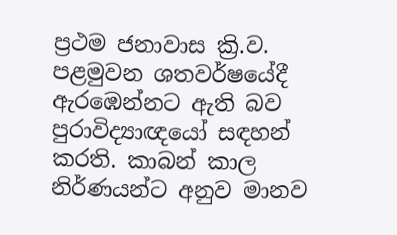ප්‍රථම ජනාවාස ක්‍රි.ව. පළමුවන ශතවර්ෂයේදී ඇරඹෙන්නට ඇති බව පුරාවිද්‍යාඥයෝ සඳහන් කරති. කාබන් කාල නිර්ණයන්ට අනුව මානව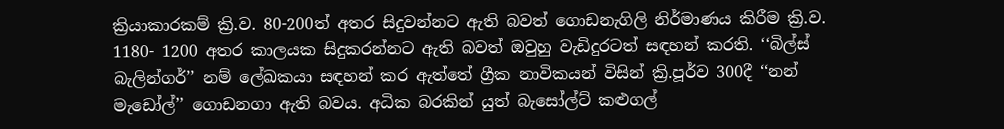ක්‍රියාකාරකම් ක්‍රි.ව. 80-200ත් අතර සිදුවන්නට ඇති බවත් ගොඩනැගිලි නිර්මාණය කිරීම ක්‍රි.ව. 1180- 1200 අතර කාලයක සිදුකරන්නට ඇති බවත් ඔවුහු වැඩිදුරටත් සඳහන් කරති. ‘‘බිල්ස් බැලින්ගර්’’ නම් ලේඛකයා සඳහන් කර ඇත්තේ ග්‍රීක නාවිකයන් විසින් ක්‍රි.පූර්ව 300දී ‘‘නන් මැඩෝල්’’ ගොඩනගා ඇති බවය. අධික බරකින් යුත් බැසෝල්ට් කළුගල්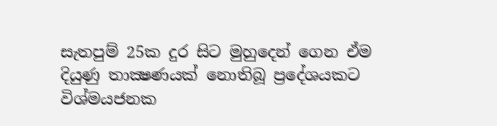සැතපුම් 25ක දුර සිට මුහුදෙන් ගෙන ඒම දියුණු තාක්‍ෂණයක් නොතිබූ ප්‍රදේශයකට විශ්මයජනක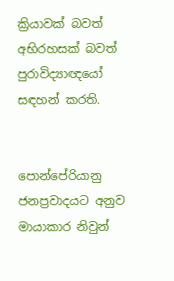ක්‍රියාවක් බවත් අභිරහසක් බවත් පුරාවිද්‍යාඥයෝ සඳහන් කරති.


පොන්පේරියානු ජනප්‍රවාදයට අනුව මායාකාර නිවුන්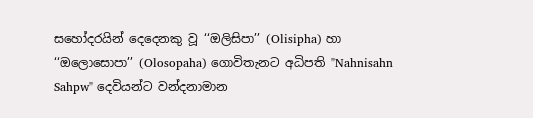සහෝදරයින් දෙදෙනකු වූ ‘‘ඔලිසිපා’’ (Olisipha) හා ‘‘ඔලොසොපා’’ (Olosopaha) ගොවිතැනට අධිපති "Nahnisahn Sahpw" දෙවියන්ට වන්දනාමාන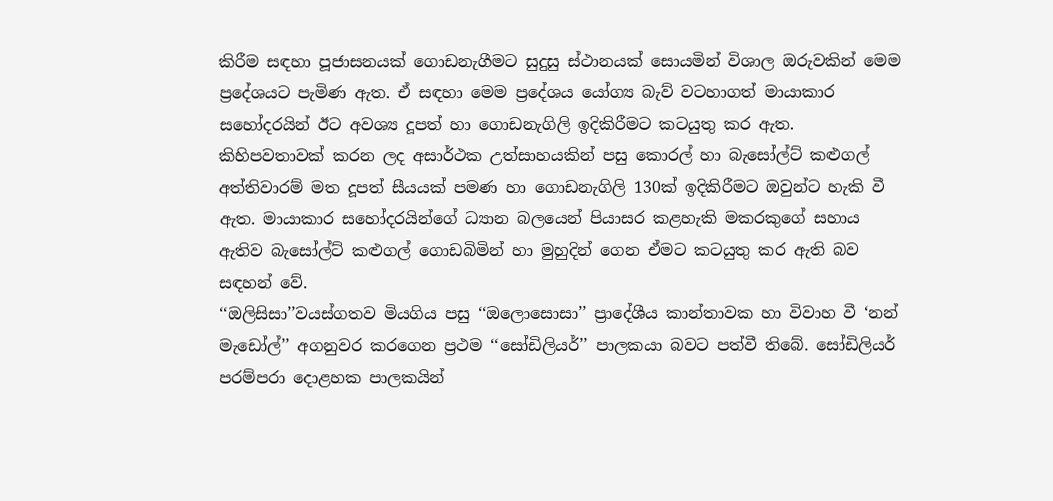කිරීම සඳහා පූජාසනයක් ගොඩනැගීමට සුදුසු ස්ථානයක් සොයමින් විශාල ඔරුවකින් මෙම ප්‍රදේශයට පැමිණ ඇත. ඒ සඳහා මෙම ප්‍රදේශය යෝග්‍ය බැව් වටහාගත් මායාකාර සහෝදරයින් ඊට අවශ්‍ය දූපත් හා ගොඩනැගිලි ඉදිකිරීමට කටයුතු කර ඇත. කිහිපවතාවක් කරන ලද අසාර්ථක උත්සාහයකින් පසු කොරල් හා බැසෝල්ට් කළුගල් අත්තිවාරම් මත දූපත් සීයයක් පමණ හා ගොඩනැගිලි 130ක් ඉදිකිරීමට ඔවුන්ට හැකි වී ඇත. මායාකාර සහෝදරයින්ගේ ධ්‍යාන බලයෙන් පියාසර කළහැකි මකරකුගේ සහාය ඇතිව බැසෝල්ට් කළුගල් ගොඩබිමින් හා මුහුදින් ගෙන ඒමට කටයුතු කර ඇති බව සඳහන් වේ.
‘‘ඔලිසිසා’’වයස්ගතව මියගිය පසු ‘‘ඔලොසොසා’’ ප්‍රාදේශීය කාන්තාවක හා විවාහ වී ‘නන් මැඩෝල්’’ අගනුවර කරගෙන ප්‍රථම ‘‘සෝඩිලියර්’’ පාලකයා බවට පත්වී තිබේ. සෝඩිලියර් පරම්පරා දොළහක පාලකයින්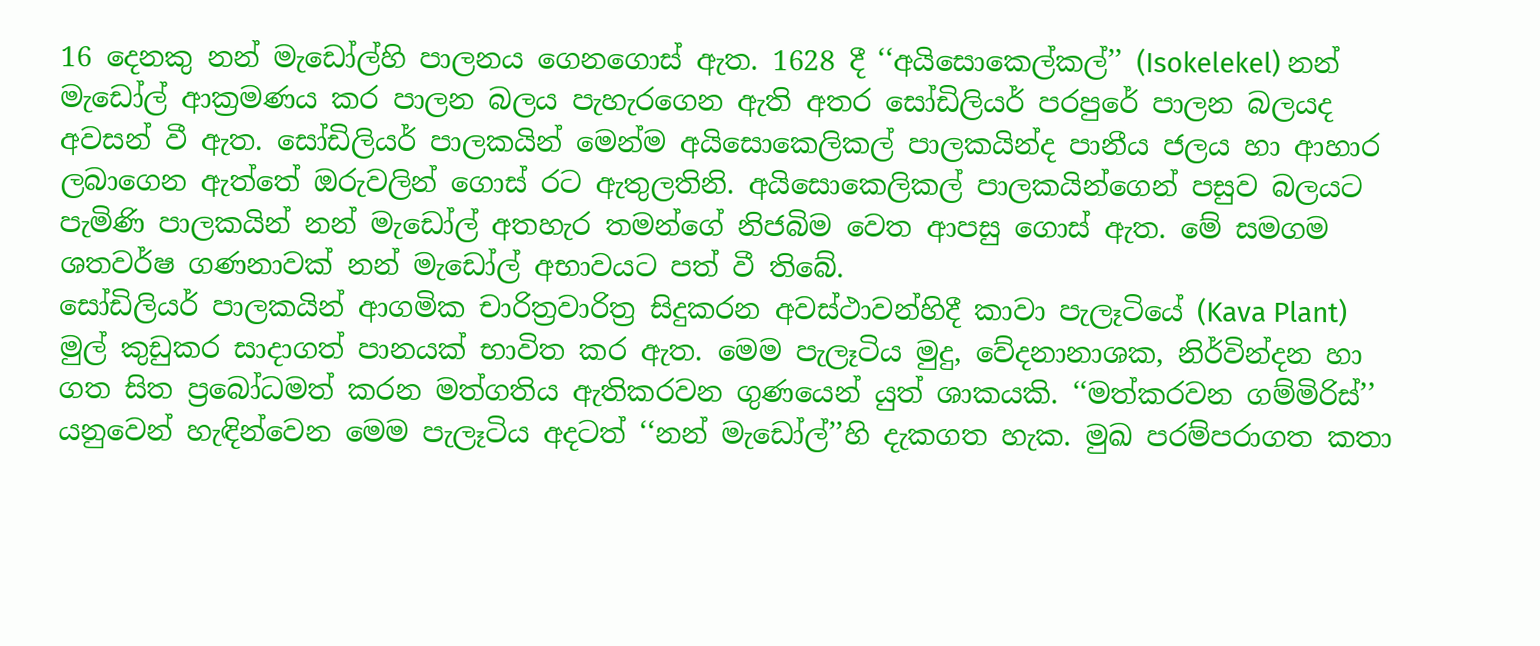16 දෙනකු නන් මැඩෝල්හි පාලනය ගෙනගොස් ඇත. 1628 දී ‘‘අයිසොකෙල්කල්’’ (Isokelekel) නන් මැඩෝල් ආක්‍රමණය කර පාලන බලය පැහැරගෙන ඇති අතර සෝඩිලියර් පරපුරේ පාලන බලයද අවසන් වී ඇත. සෝඩිලියර් පාලකයින් මෙන්ම අයිසොකෙලිකල් පාලකයින්ද පානීය ජලය හා ආහාර ලබාගෙන ඇත්තේ ඔරුවලින් ගොස් රට ඇතුලතිනි. අයිසොකෙලිකල් පාලකයින්ගෙන් පසුව බලයට පැමිණි පාලකයින් නන් මැඩෝල් අතහැර තමන්ගේ නිජබිම වෙත ආපසු ගොස් ඇත. මේ සමගම ශතවර්ෂ ගණනාවක් නන් මැඩෝල් අභාවයට පත් වී තිබේ.
සෝඩිලියර් පාලකයින් ආගමික චාරිත්‍රවාරිත්‍ර සිදුකරන අවස්ථාවන්හිදී කාවා පැලෑටියේ (Kava Plant) මුල් කුඩුකර සාදාගත් පානයක් භාවිත කර ඇත. මෙම පැලෑටිය මුදු, වේදනානාශක, නිර්වින්දන හා ගත සිත ප්‍රබෝධමත් කරන මත්ගතිය ඇතිකරවන ගුණයෙන් යුත් ශාකයකි. ‘‘මත්කරවන ගම්මිරිස්’’ යනුවෙන් හැඳින්වෙන මෙම පැලෑටිය අදටත් ‘‘නන් මැඩෝල්’’හි දැකගත හැක. මුඛ පරම්පරාගත කතා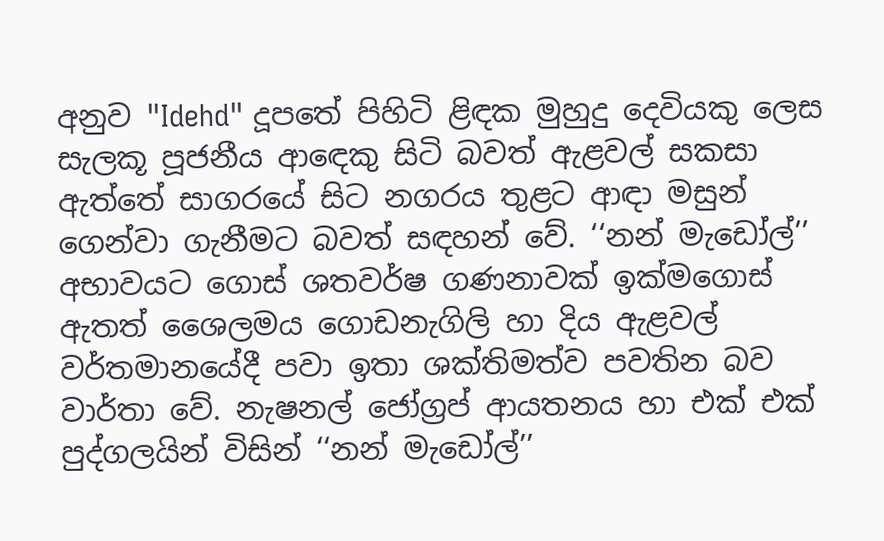අනුව "Idehd" දූපතේ පිහිටි ළිඳක මුහුදු දෙවියකු ලෙස සැලකූ පූජනීය ආඳෙකු සිටි බවත් ඇළවල් සකසා ඇත්තේ සාගරයේ සිට නගරය තුළට ආඳා මසුන් ගෙන්වා ගැනීමට බවත් සඳහන් වේ. ‘‘නන් මැඩෝල්’’ අභාවයට ගොස් ශතවර්ෂ ගණනාවක් ඉක්මගොස් ඇතත් ශෛලමය ගොඩනැගිලි හා දිය ඇළවල් වර්තමානයේදී පවා ඉතා ශක්තිමත්ව පවතින බව වාර්තා වේ. නැෂනල් ජෝග්‍රප් ආයතනය හා එක් එක් පුද්ගලයින් විසින් ‘‘නන් මැඩෝල්’’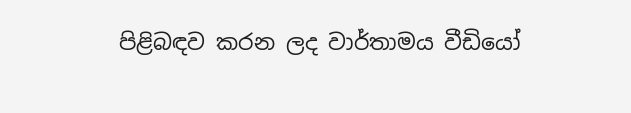පිළිබඳව කරන ලද වාර්තාමය වීඩියෝ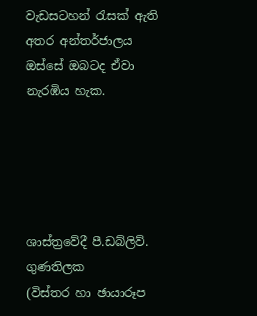වැඩසටහන් රැසක් ඇති අතර අන්තර්ජාලය ඔස්සේ ඔබටද ඒවා නැරඹිය හැක.





ශාස්ත්‍රවේදී පී.ඩබ්ලිව්. ගුණතිලක
(විස්තර හා ඡායාරූප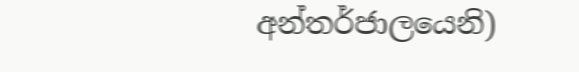අන්තර්ජාලයෙනි)